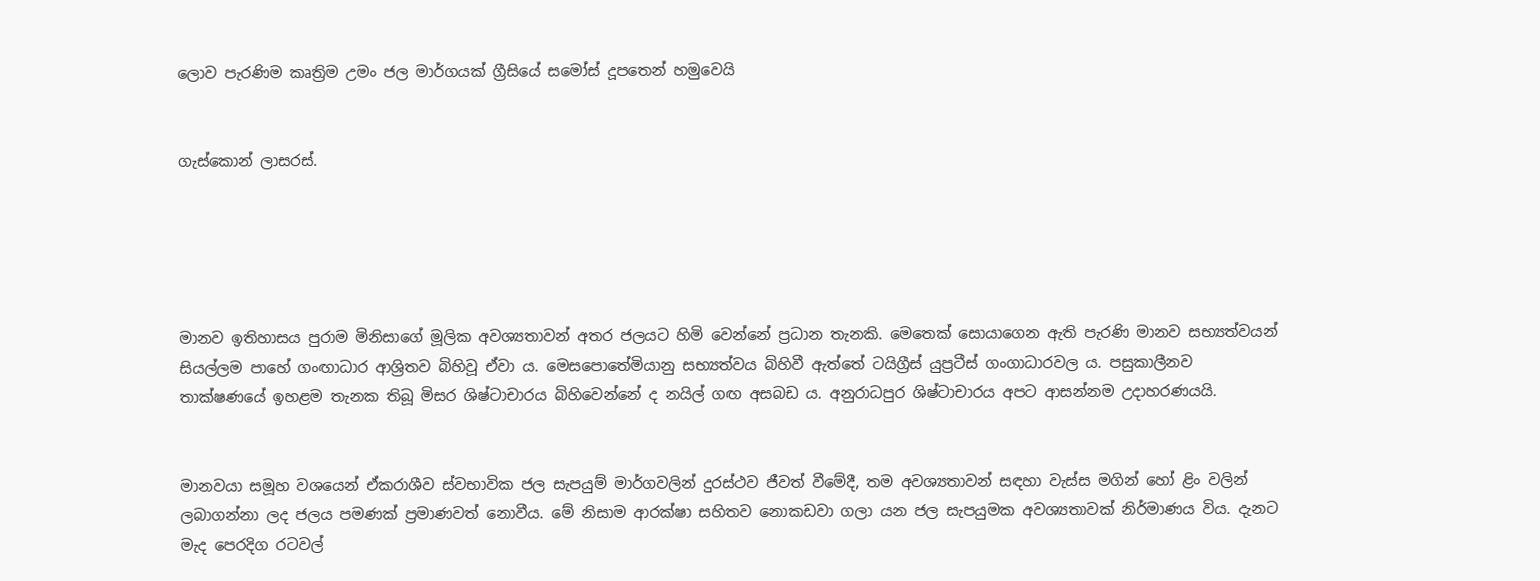ලොව පැරණිම කෘත්‍රිම උමං ජල මාර්ගයක් ග්‍රීසියේ සමෝස් දූපතෙන් හමුවෙයි


ගැස්කොන් ලාසරස්.





මානව ඉතිහාසය පුරාම මිනිසාගේ මූලික අවශ්‍යතාවන් අතර ජලයට හිමි වෙන්නේ ප්‍රධාන තැනකි. මෙතෙක් සොයාගෙන ඇති පැරණි මානව සභ්‍යත්වයන් සියල්ලම පාහේ ගංඟාධාර ආශ්‍රිතව බිහිවූ ඒවා ය. මෙසපොතේමියානු සභ්‍යත්වය බිහිවී ඇත්තේ ටයිග්‍රීස් යුප්‍රටීස් ගංගාධාරවල ය. පසුකාලීනව තාක්ෂණයේ ඉහළම තැනක තිබූ මිසර ශිෂ්ටාචාරය බිහිවෙන්නේ ද නයිල් ගඟ අසබඩ ය. අනුරාධපුර ශිෂ්ටාචාරය අපට ආසන්නම උදාහරණයයි.


මානවයා සමූහ වශයෙන් ඒකරාශීව ස්වභාවික ජල සැපයුම් මාර්ගවලින් දුරස්ථව ජීවත් වීමේදී, තම අවශ්‍යතාවන් සඳහා වැස්ස මගින් හෝ ළිං වලින් ලබාගන්නා ලද ජලය පමණක් ප්‍රමාණවත් නොවීය. මේ නිසාම ආරක්ෂා සහිතව නොකඩවා ගලා යන ජල සැපයුමක අවශ්‍යතාවක් නිර්මාණය විය. දැනට මැද පෙරදිග රටවල්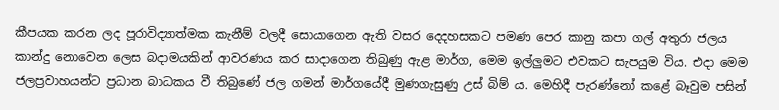කීපයක කරන ලද පූරාවිද්‍යාත්මක කැනීම් වලදී සොයාගෙන ඇති වසර දෙදහසකට පමණ පෙර කානු කපා ගල් අතුරා ජලය කාන්දු නොවෙන ලෙස බදාමයකින් ආවරණය කර සාදාගෙන තිබුණු ඇළ මාර්ග, මෙම ඉල්ලුමට එවකට සැපයුම විය. එදා මෙම ජලප්‍රවාහයන්ට ප්‍රධාන බාධකය වී තිබුණේ ජල ගමන් මාර්ගයේදී මුණගැසුණු උස් බිම් ය. මෙහිදී පැරණ්නෝ කළේ බෑවුම පසින්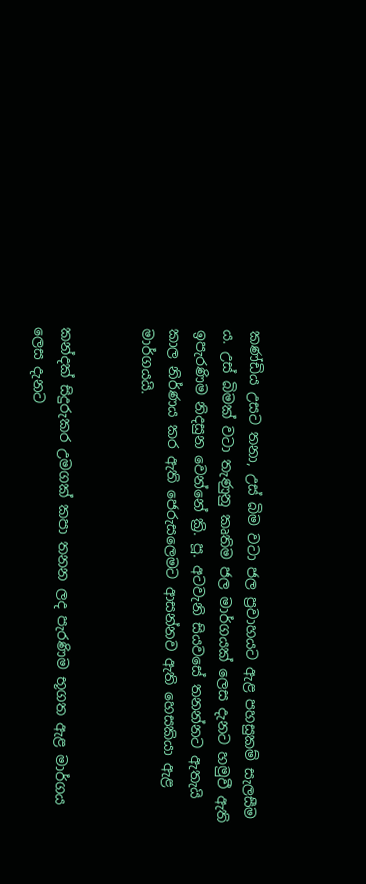කණ්ඩිය උසට තනා, උස් බිම වටා ජල ප්‍රවාහයට ඇළ පහසුකම් සැලසීම ය. උස් බිමක් වටා තැණුනු කෘතිම ජල මාර්ගයක් ලෙස දැනට හමුවී ඇති ඉපැරණිම නිදසුන වෙන්නේ ක්‍රි. පූ. අටවැනි සියවසේ තනන්නට ඇතැයි කාල නිර්ණය කර ඇති ජෙරුසලෙමට ආසන්නව ඇති හෙසකියා ඇළ මාර්ගයයි.


කන්දක් සිදුරුකර උමගක් කපා තනන ලද පැරණිම භූගත ඇළ මාර්ගය ලෙස දැනට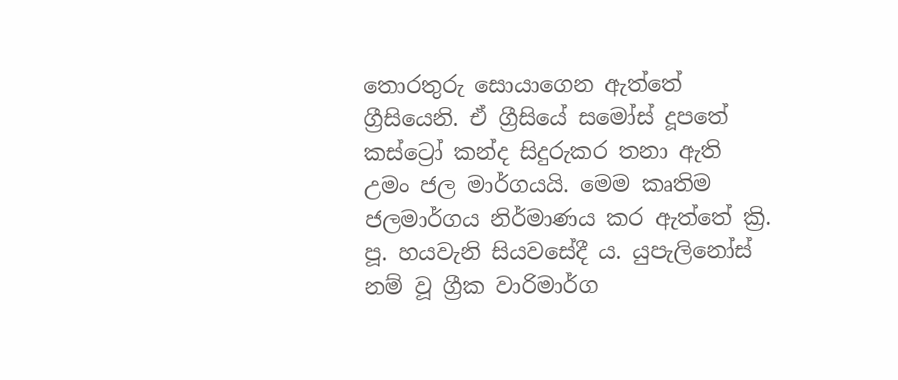තොරතුරු සොයාගෙන ඇත්තේ ග්‍රීසියෙනි. ඒ ග්‍රීසියේ සමෝස් දූපතේ කස්ට්‍රෝ කන්ද සිදුරුකර තනා ඇති උමං ජල මාර්ගයයි. මෙම කෘතිම ජලමාර්ගය නිර්මාණය කර ඇත්තේ ක්‍රි. පූ. හයවැනි සියවසේදී ය. යුපැලිනෝස් නම් වූ ග්‍රීක වාරිමාර්ග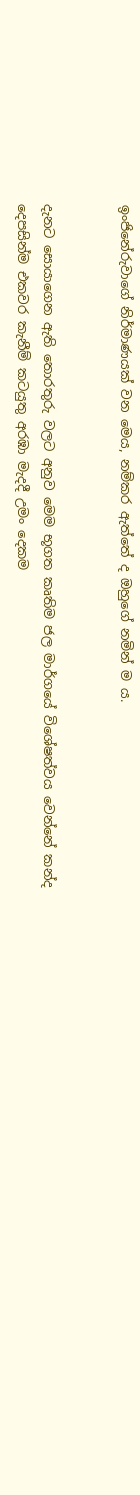ඉංජිනේරුවාගේ නිර්මාණයක් වන මෙය, නම්කර ඇත්තේ ද ඔහුගේ නමින් ම ය.


දැනට සොයාගෙන ඇති තොරතුරු වලට අනුව මෙම භූගත කෘතිම ජල මාර්ගයේ විශේෂත්වය වෙන්නේ කන්ද දෙපසින්ම එකවර කැනීම් කටයුතු අරඹා මැදදී උමං දෙකම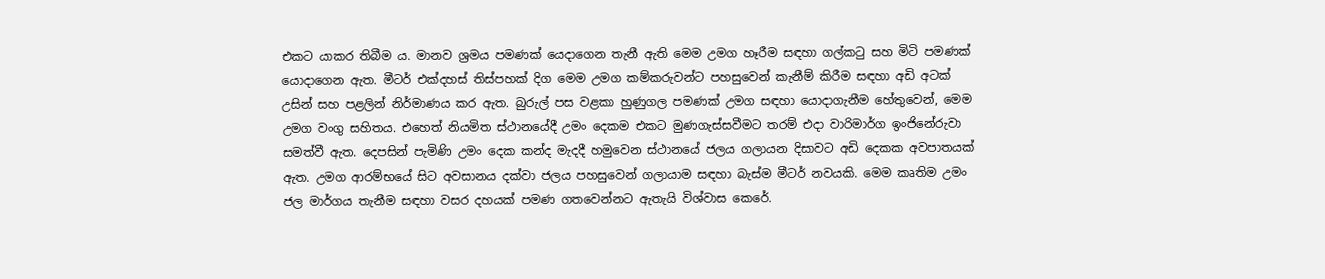එකට යාකර තිබීම ය. මානව ශ්‍රමය පමණක් යෙදාගෙන තැනී ඇති මෙම උමග හෑරීම සඳහා ගල්කටු සහ මිටි පමණක් යොදාගෙන ඇත. මීටර් එක්දහස් තිස්පහක් දිග මෙම උමග කම්කරුවන්ට පහසුවෙන් කැනීම් කිරීම සඳහා අඩි අටක් උසින් සහ පළලින් නිර්මාණය කර ඇත. බුරුල් පස වළකා හුණුගල පමණක් උමග සඳහා යොදාගැනීම හේතුවෙන්, මෙම උමග වංගු සහිතය. එහෙත් නියමිත ස්ථානයේදී උමං දෙකම එකට මුණගැස්සවීමට තරම් එදා වාරිමාර්ග ඉංජිනේරුවා සමත්වී ඇත. දෙපසින් පැමිණි උමං දෙක කන්ද මැදදී හමුවෙන ස්ථානයේ ජලය ගලායන දිසාවට අඩි දෙකක අවපාතයක් ඇත. උමග ආරම්භයේ සිට අවසානය දක්වා ජලය පහසුවෙන් ගලායාම සඳහා බැස්ම මීටර් නවයකි. මෙම කෘතිම උමං ජල මාර්ගය තැනීම සඳහා වසර දහයක් පමණ ගතවෙන්නට ඇතැයි විශ්වාස කෙරේ.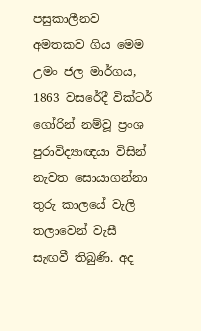පසුකාලීනව අමතකව ගිය මෙම උමං ජල මාර්ගය, 1863 වසරේදී වික්ටර් ගෝරින් නම්වූ ප්‍රංශ පුරාවිද්‍යාඥයා විසින් නැවත සොයාගන්නා තුරු කාලයේ වැලි තලාවෙන් වැසී සැඟවී තිබුණි. අද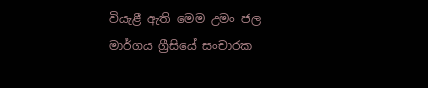වියැළී ඇති මෙම උමං ජල මාර්ගය ග්‍රීසියේ සංචාරක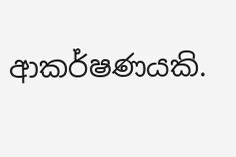ආකර්ෂණයකි.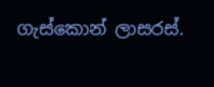ගැස්කොන් ලාසරස්.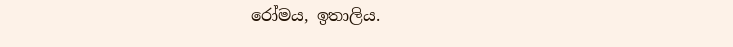රෝමය, ඉතාලිය.